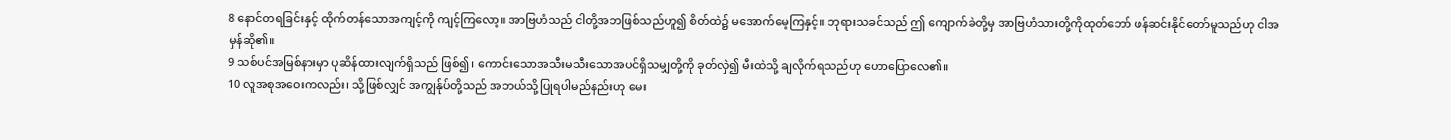8 နောင်တရခြင်းနှင့် ထိုက်တန်သောအကျင့်ကို ကျင့်ကြလော့။ အာဗြဟံသည် ငါတို့အဘဖြစ်သည်ဟူ၍ စိတ်ထဲ၌ မအောက်မေ့ကြနှင့်။ ဘုရားသခင်သည် ဤ ကျောက်ခဲတို့မှ အာဗြဟံသားတို့ကိုထုတ်ဘော် ဖန်ဆင်းနိုင်တော်မူသည်ဟု ငါအမှန်ဆို၏။
9 သစ်ပင်အမြစ်နားမှာ ပုဆိန်ထားလျက်ရှိသည် ဖြစ်၍၊ ကောင်းသောအသီးမသီးသောအပင်ရှိသမျှတို့ကို ခုတ်လှဲ၍ မီးထဲသို့ ချလိုက်ရသည်ဟု ဟောပြောလေ၏။
10 လူအစုအဝေးကလည်း၊ သို့ဖြစ်လျှင် အကျွန်ုပ်တို့သည် အဘယ်သို့ပြုရပါမည်နည်းဟု မေး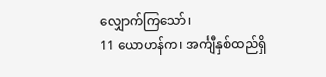လျှောက်ကြသော်၊
11 ယောဟန်က၊ အင်္ကျီနှစ်ထည်ရှိ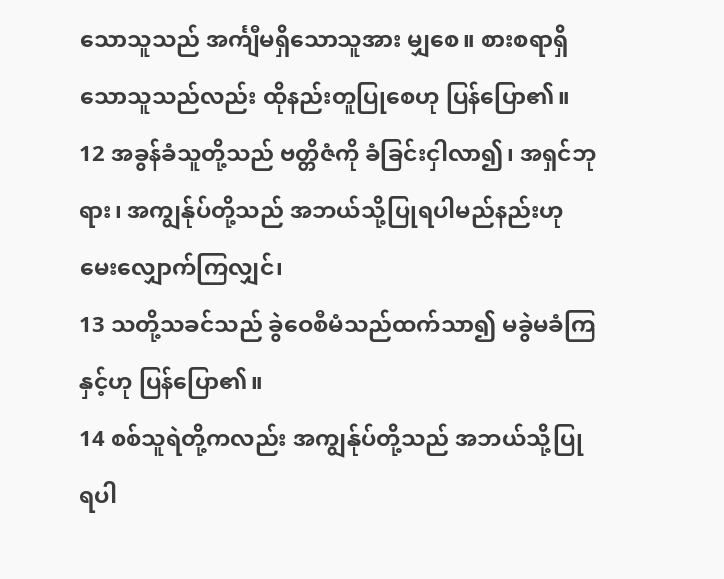သောသူသည် အင်္ကျီမရှိသောသူအား မျှစေ။ စားစရာရှိသောသူသည်လည်း ထိုနည်းတူပြုစေဟု ပြန်ပြော၏။
12 အခွန်ခံသူတို့သည် ဗတ္တိဇံကို ခံခြင်းငှါလာ၍၊ အရှင်ဘုရား၊ အကျွန်ုပ်တို့သည် အဘယ်သို့ပြုရပါမည်နည်းဟု မေးလျှောက်ကြလျှင်၊
13 သတို့သခင်သည် ခွဲဝေစီမံသည်ထက်သာ၍ မခွဲမခံကြနှင့်ဟု ပြန်ပြော၏။
14 စစ်သူရဲတို့ကလည်း အကျွန်ုပ်တို့သည် အဘယ်သို့ပြုရပါ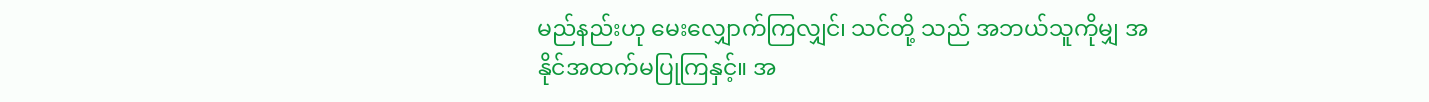မည်နည်းဟု မေးလျှောက်ကြလျှင်၊ သင်တို့ သည် အဘယ်သူကိုမျှ အနိုင်အထက်မပြုကြနှင့်။ အ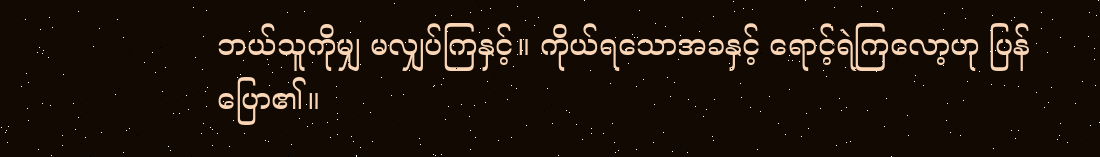ဘယ်သူကိုမျှ မလျှပ်ကြနှင့်။ ကိုယ်ရသောအခနှင့် ရောင့်ရဲကြလော့ဟု ပြန်ပြော၏။